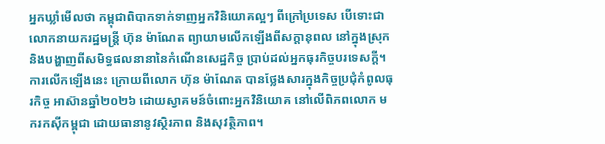អ្នកឃ្លាំមើលថា កម្ពុជាពិបាកទាក់ទាញអ្នកវិនិយោគល្អៗ ពីក្រៅប្រទេស បើទោះជា លោកនាយករដ្ឋមន្ត្រី ហ៊ុន ម៉ាណែត ព្យាយាមលើកឡើងពីសក្ដានុពល នៅក្នុងស្រុក និងបង្ហាញពីសមិទ្ធផលនានានៃកំណើនសេដ្ឋកិច្ច ប្រាប់ដល់អ្នកធុរកិច្ចបរទេសក្ដី។ ការលើកឡើងនេះ ក្រោយពីលោក ហ៊ុន ម៉ាណែត បានថ្លែងសារក្នុងកិច្ចប្រជុំកំពូលធុរកិច្ច អាស៊ានឆ្នាំ២០២៦ ដោយស្វាគមន៍ចំពោះអ្នកវិនិយោគ នៅលើពិភពលោក មករកស៊ីកម្ពុជា ដោយធានានូវស្ថិរភាព និងសុវត្ថិភាព។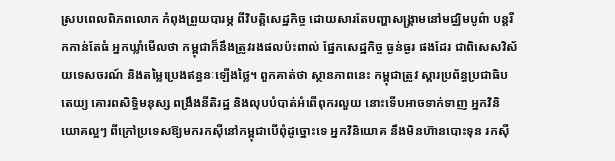ស្របពេលពិភពលោក កំពុងព្រួយបារម្ភ ពីវិបត្តិសេដ្ឋកិច្ច ដោយសារតែបញ្ហាសង្គ្រាមនៅមជ្ឈិមបូព៌ា បន្តរីកកាន់តែធំ អ្នកឃ្លាំមើលថា កម្ពុជាក៏នឹងត្រូវរងផលប៉ះពាល់ ផ្នែកសេដ្ឋកិច្ច ធ្ងន់ធ្ងរ ផងដែរ ជាពិសេសវិស័យទេសចរណ៍ និងតម្លៃប្រេងឥន្ធនៈឡើងថ្លៃ។ ពួកគាត់ថា ស្ថានភាពនេះ កម្ពុជាត្រូវ ស្ដារប្រព័ន្ធប្រជាធិបតេយ្យ គោរពសិទ្ធិមនុស្ស ពង្រឹងនីតិរដ្ឋ និងលុបបំបាត់អំពើពុករលួយ នោះទើបអាចទាក់ទាញ អ្នកវិនិយោគល្អៗ ពីក្រៅប្រទេសឱ្យមករកស៊ីនៅកម្ពុជាបើពុំដូច្នោះទេ អ្នកវិនិយោគ នឹងមិនហ៊ានបោះទុន រកស៊ី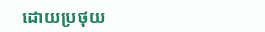ដោយប្រថុយ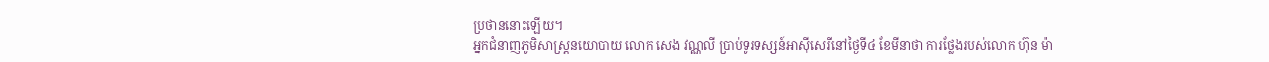ប្រថាននោះឡើយ។
អ្នកជំនាញភូមិសាស្ត្រនយោបាយ លោក សេង វណ្ណលី ប្រាប់ទូរទស្សន៍អាស៊ីសេរីនៅថ្ងៃទី៤ ខែមីនាថា ការថ្លែងរបស់លោក ហ៊ុន ម៉ា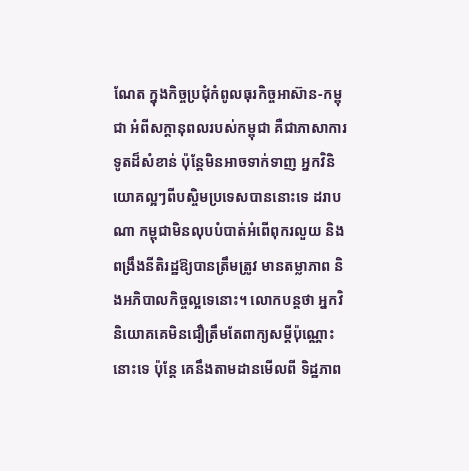ណែត ក្នុងកិច្ចប្រជុំកំពូលធុរកិច្ចអាស៊ាន-កម្ពុជា អំពីសក្ដានុពលរបស់កម្ពុជា គឺជាភាសាការទូតដ៏សំខាន់ ប៉ុន្តែមិនអាចទាក់ទាញ អ្នកវិនិយោគល្អៗពីបស្ចិមប្រទេសបាននោះទេ ដរាបណា កម្ពុជាមិនលុបបំបាត់អំពើពុករលួយ និងពង្រឹងនីតិរដ្ឋឱ្យបានត្រឹមត្រូវ មានតម្លាភាព និងអភិបាលកិច្ចល្អទេនោះ។ លោកបន្តថា អ្នកវិនិយោគគេមិនជឿត្រឹមតែពាក្យសម្ដីប៉ុណ្ណោះនោះទេ ប៉ុន្តែ គេនឹងតាមដានមើលពី ទិដ្ឋភាព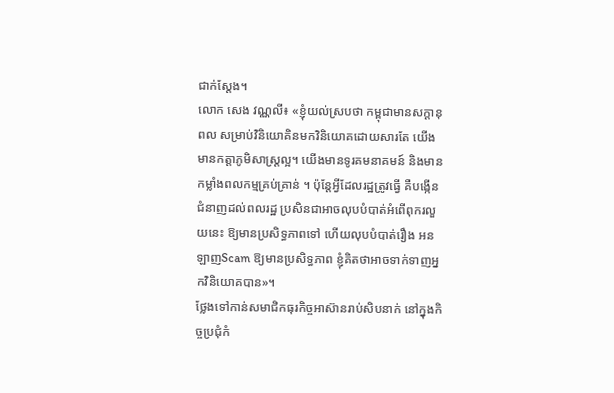ជាក់ស្ដែង។
លោក សេង វណ្ណលី៖ «ខ្ញុំយល់ស្របថា កម្ពុជាមានសក្ដានុពល សម្រាប់វិនិយោគិនមកវិនិយោគដោយសារតែ យើងមានកត្តាភូមិសាស្ត្រល្អ។ យើងមានទូរគមនាគមន៍ និងមានកម្លាំងពលកម្មគ្រប់គ្រាន់ ។ ប៉ុន្តែអ្វីដែលរដ្ឋត្រូវធ្វើ គឺបង្កើនជំនាញដល់ពលរដ្ឋ ប្រសិនជាអាចលុបបំបាត់អំពើពុករលួយនេះ ឱ្យមានប្រសិទ្ធភាពទៅ ហើយលុបបំបាត់រឿង អនឡាញScam ឱ្យមានប្រសិទ្ធភាព ខ្ញុំគិតថាអាចទាក់ទាញអ្នកវិនិយោគបាន»។
ថ្លែងទៅកាន់សមាជិកធុរកិច្ចអាស៊ានរាប់សិបនាក់ នៅក្នុងកិច្ចប្រជុំកំ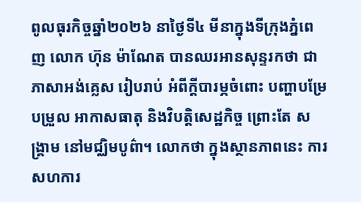ពូលធុរកិច្ចឆ្នាំ២០២៦ នាថ្ងៃទី៤ មីនាក្នុងទីក្រុងភ្នំពេញ លោក ហ៊ុន ម៉ាណែត បានឈរអានសុន្ទរកថា ជាភាសាអង់គ្លេស រៀបរាប់ អំពីក្ដីបារម្ភចំពោះ បញ្ហាបម្រែបម្រួល អាកាសធាតុ និងវិបត្តិសេដ្ឋកិច្ច ព្រោះតែ សង្គ្រាម នៅមជ្ឈិមបូព៌ា។ លោកថា ក្នុងស្ថានភាពនេះ ការសហការ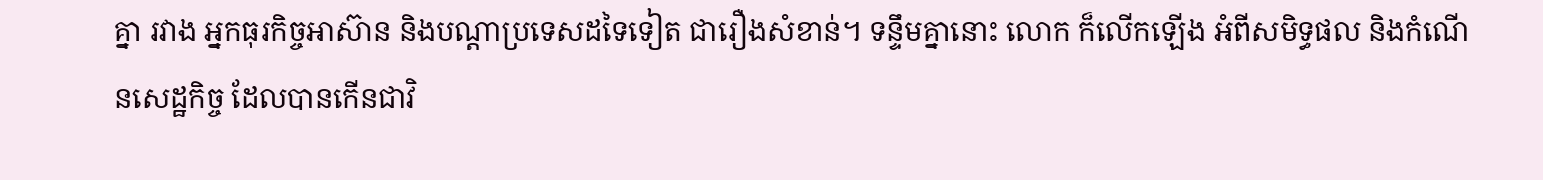គ្នា រវាង អ្នកធុរកិច្ចអាស៊ាន និងបណ្ដាប្រទេសដទៃទៀត ជារឿងសំខាន់។ ទន្ទឹមគ្នានោះ លោក ក៏លើកឡើង អំពីសមិទ្ធផល និងកំណើនសេដ្ឋកិច្ច ដែលបានកើនជាវិ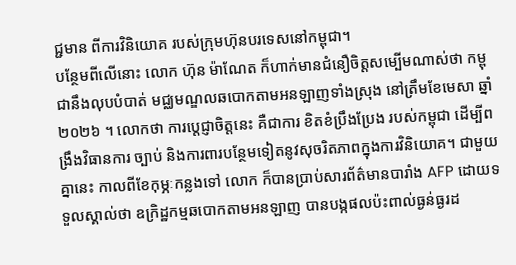ជ្ជមាន ពីការវិនិយោគ របស់ក្រុមហ៊ុនបរទេសនៅកម្ពុជា។
បន្ថែមពីលើនោះ លោក ហ៊ុន ម៉ាណែត ក៏ហាក់មានជំនឿចិត្តសម្បើមណាស់ថា កម្ពុជានឹងលុបបំបាត់ មជ្ឈមណ្ឌលឆបោកតាមអនឡាញទាំងស្រុង នៅត្រឹមខែមេសា ឆ្នាំ២០២៦ ។ លោកថា ការប្ដេជ្ញាចិត្តនេះ គឺជាការ ខិតខំប្រឹងប្រែង របស់កម្ពុជា ដើម្បីពង្រឹងវិធានការ ច្បាប់ និងការពារបន្ថែមទៀតនូវសុចរិតភាពក្នុងការវិនិយោគ។ ជាមួយគ្នានេះ កាលពីខែកុម្ភៈកន្លងទៅ លោក ក៏បានប្រាប់សារព័ត៌មានបារាំង AFP ដោយទទួលស្គាល់ថា ឧក្រិដ្ឋកម្មឆបោកតាមអនឡាញ បានបង្កផលប៉ះពាល់ធ្ងន់ធ្ងរដ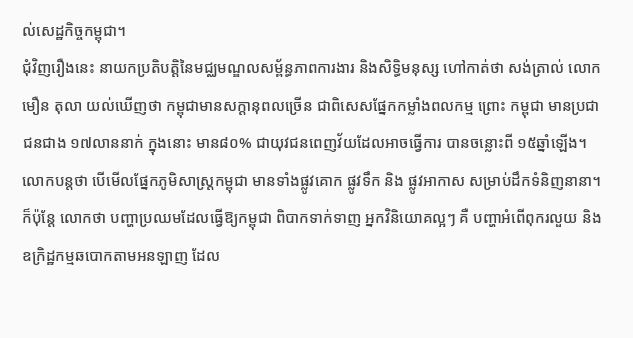ល់សេដ្ឋកិច្ចកម្ពុជា។
ជុំវិញរឿងនេះ នាយកប្រតិបត្តិនៃមជ្ឈមណ្ឌលសម្ព័ន្ធភាពការងារ និងសិទ្ធិមនុស្ស ហៅកាត់ថា សង់ត្រាល់ លោក មឿន តុលា យល់ឃើញថា កម្ពុជាមានសក្ដានុពលច្រើន ជាពិសេសផ្នែកកម្លាំងពលកម្ម ព្រោះ កម្ពុជា មានប្រជាជនជាង ១៧លាននាក់ ក្នុងនោះ មាន៨០% ជាយុវជនពេញវ័យដែលអាចធ្វើការ បានចន្លោះពី ១៥ឆ្នាំឡើង។ លោកបន្តថា បើមើលផ្នែកភូមិសាស្ត្រកម្ពុជា មានទាំងផ្លូវគោក ផ្លូវទឹក និង ផ្លូវអាកាស សម្រាប់ដឹកទំនិញនានា។ ក៏ប៉ុន្តែ លោកថា បញ្ហាប្រឈមដែលធ្វើឱ្យកម្ពុជា ពិបាកទាក់ទាញ អ្នកវិនិយោគល្អៗ គឺ បញ្ហាអំពើពុករលួយ និងឧក្រិដ្ឋកម្មឆបោកតាមអនឡាញ ដែល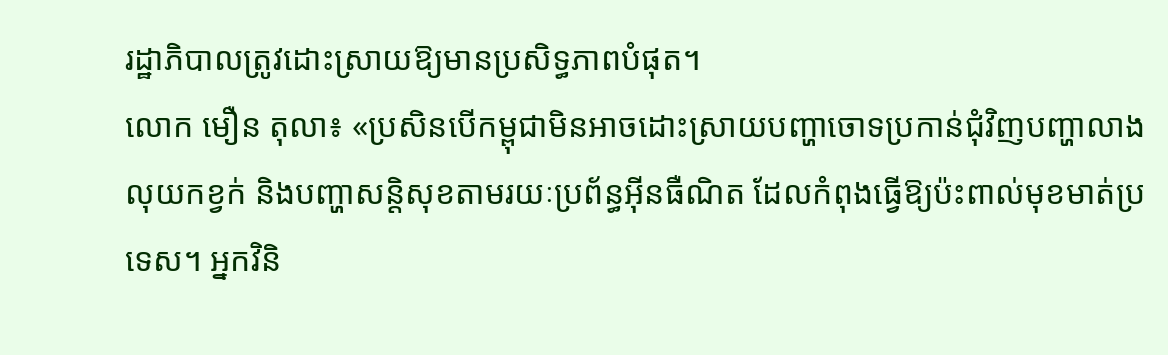រដ្ឋាភិបាលត្រូវដោះស្រាយឱ្យមានប្រសិទ្ធភាពបំផុត។
លោក មឿន តុលា៖ «ប្រសិនបើកម្ពុជាមិនអាចដោះស្រាយបញ្ហាចោទប្រកាន់ជុំវិញបញ្ហាលាងលុយកខ្វក់ និងបញ្ហាសន្តិសុខតាមរយៈប្រព័ន្ធអ៊ីនធឺណិត ដែលកំពុងធ្វើឱ្យប៉ះពាល់មុខមាត់ប្រទេស។ អ្នកវិនិ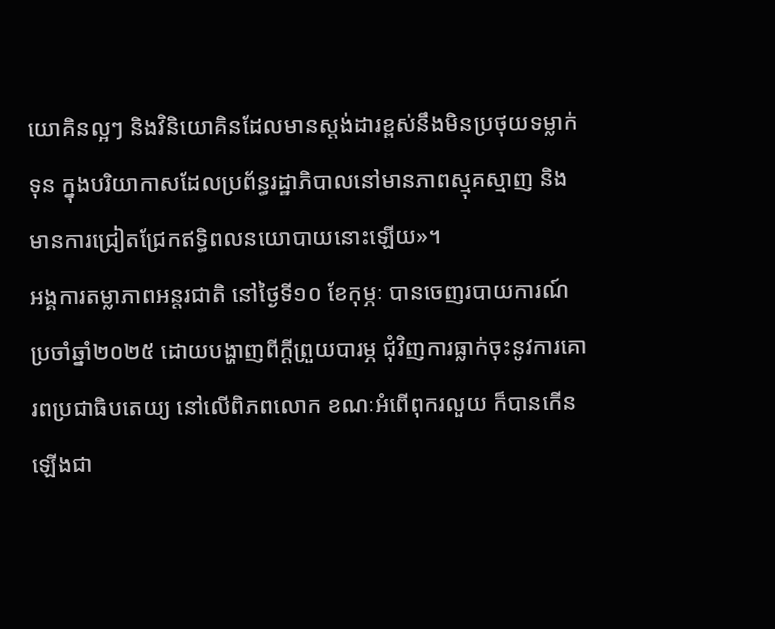យោគិនល្អៗ និងវិនិយោគិនដែលមានស្តង់ដារខ្ពស់នឹងមិនប្រថុយទម្លាក់ទុន ក្នុងបរិយាកាសដែលប្រព័ន្ធរដ្ឋាភិបាលនៅមានភាពស្មុគស្មាញ និងមានការជ្រៀតជ្រែកឥទ្ធិពលនយោបាយនោះឡើយ»។
អង្គការតម្លាភាពអន្តរជាតិ នៅថ្ងៃទី១០ ខែកុម្ភៈ បានចេញរបាយការណ៍ប្រចាំឆ្នាំ២០២៥ ដោយបង្ហាញពីក្ដីព្រួយបារម្ភ ជុំវិញការធ្លាក់ចុះនូវការគោរពប្រជាធិបតេយ្យ នៅលើពិភពលោក ខណៈអំពើពុករលួយ ក៏បានកើនឡើងជា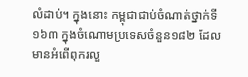លំដាប់។ ក្នុងនោះ កម្ពុជាជាប់ចំណាត់ថ្នាក់ទី១៦៣ ក្នុងចំណោមប្រទេសចំនួន១៨២ ដែលមានអំពើពុករលួ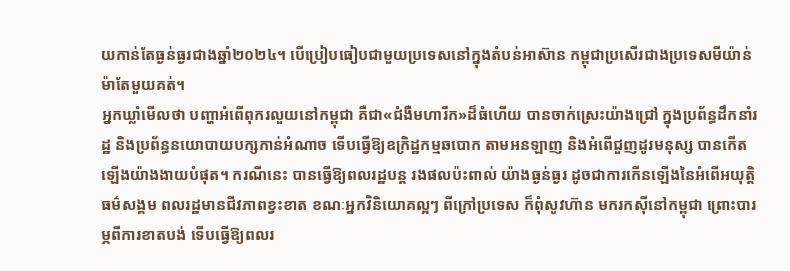យកាន់តែធ្ងន់ធ្ងរជាងឆ្នាំ២០២៤។ បើប្រៀបធៀបជាមួយប្រទេសនៅក្នុងតំបន់អាស៊ាន កម្ពុជាប្រសើរជាងប្រទេសមីយ៉ាន់ម៉ាតែមួយគត់។
អ្នកឃ្លាំមើលថា បញ្ហាអំពើពុករលួយនៅកម្ពុជា គឺជា«ជំងឺមហារីក»ដ៏ធំហើយ បានចាក់ស្រេះយ៉ាងជ្រៅ ក្នុងប្រព័ន្ធដឹកនាំរដ្ឋ និងប្រព័ន្ធនយោបាយបក្សកាន់អំណាច ទើបធ្វើឱ្យឧក្រិដ្ឋកម្មឆបោក តាមអនឡាញ និងអំពើជួញដូរមនុស្ស បានកើតឡើងយ៉ាងងាយបំផុត។ ករណីនេះ បានធ្វើឱ្យពលរដ្ឋបន្ត រងផលប៉ះពាល់ យ៉ាងធ្ងន់ធ្ងរ ដូចជាការកើនឡើងនៃអំពើអយុត្តិធម៌សង្គម ពលរដ្ឋមានជីវភាពខ្វះខាត ខណៈអ្នកវិនិយោគល្អៗ ពីក្រៅប្រទេស ក៏ពុំសូវហ៊ាន មករកស៊ីនៅកម្ពុជា ព្រោះបារម្ភពីការខាតបង់ ទើបធ្វើឱ្យពលរ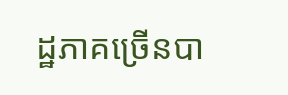ដ្ឋភាគច្រើនបា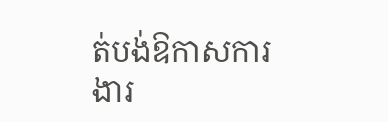ត់បង់ឱកាសការងារ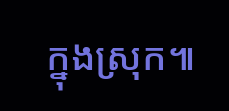ក្នុងស្រុក៕